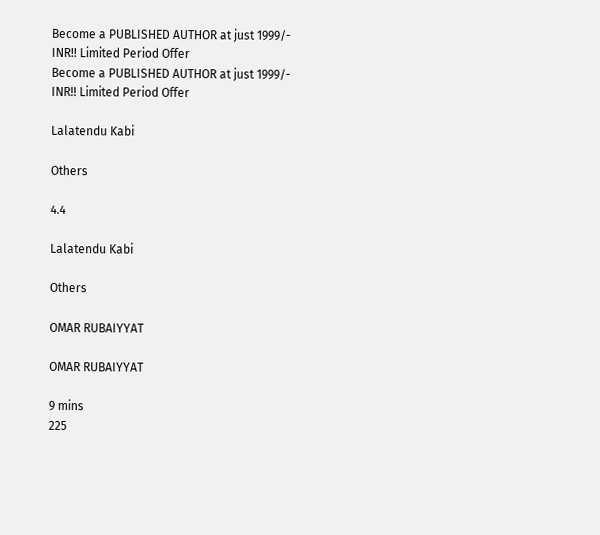Become a PUBLISHED AUTHOR at just 1999/- INR!! Limited Period Offer
Become a PUBLISHED AUTHOR at just 1999/- INR!! Limited Period Offer

Lalatendu Kabi

Others

4.4

Lalatendu Kabi

Others

OMAR RUBAIYYAT

OMAR RUBAIYYAT

9 mins
225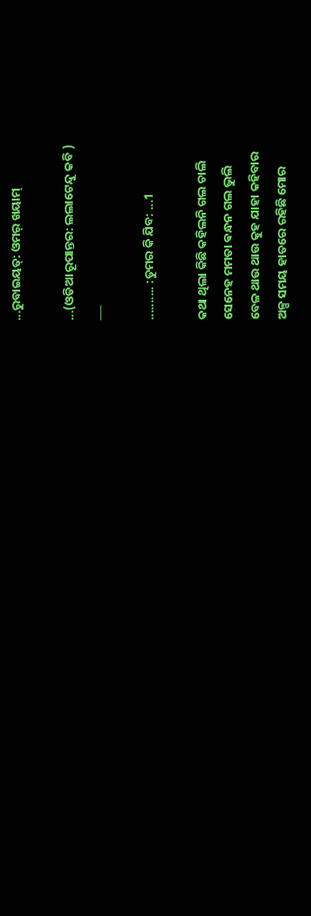...ରୁବାଇୟତ୍: ଓମର୍ ଖୟାମ୍

...(ଓଡିଆ ରୂପାନ୍ତର: ଲଲାଟେନ୍ଦୁ କବି )
___

.......... :ତୁମର କି ଯିବ: ...1

କଥା ଥିଲା କିଛି କହିଲନି ଗଲ ଚାଲି
ସେନେହ ମମତା ଵନ୍ଧନ ଗଲ ଭୁଲି
ବେଳ ଥାଉ ଥାଉ କୁହ ଯାହା କହିବାର
ଅଳ୍ପ ସମୟ ହାତରେ ରହିଛି ମୋର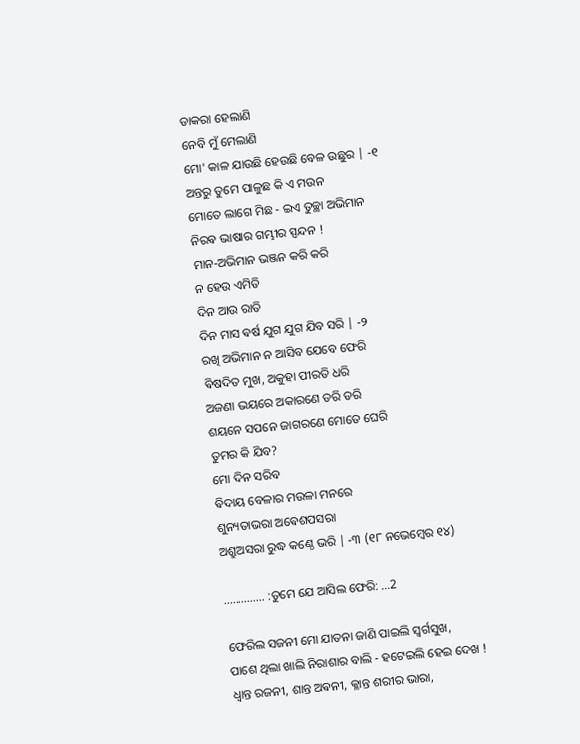ଡାକରା ହେଲାଣି
ନେବି ମୁଁ ମେଲାଣି
ମୋ' କାଳ ଯାଉଛି ହେଉଛି ବେଳ ଉଛୁର | -୧
ଅନ୍ତରୁ ତୁମେ ପାଳୁଛ କି ଏ ମଉନ
ମୋତେ ଲାଗେ ମିଛ - ଇଏ ତୁଚ୍ଛା ଅଭିମାନ
ନିରଵ ଭାଷାର ଗମ୍ଭୀର ସ୍ପନ୍ଦନ !
ମାନ-ଅଭିମାନ ଭଞ୍ଜନ କରି କରି
ନ ହେଉ ଏମିତି
ଦିନ ଆଉ ରାତି
ଦିନ ମାସ ଵର୍ଷ ଯୁଗ ଯୁଗ ଯିବ ସରି | -୨
ରଖି ଅଭିମାନ ନ ଆସିବ ଯେବେ ଫେରି
ଵିଷଦିତ ମୁଖ, ଅକୁହା ପୀରତି ଧରି
ଅଜଣା ଭୟରେ ଅକାରଣେ ଡରି ଡରି
ଶୟନେ ସପନେ ଜାଗରଣେ ମୋତେ ଘେରି
ତୁମର କି ଯିବ?
ମୋ ଦିନ ସରିବ
ଵିଦାୟ ବେଳାର ମଉଳା ମନରେ
ଶୁନ୍ୟତାଭରା ଅଵେଶପସରା
ଅଶ୍ରୁଅସରା ରୁଦ୍ଧ କଣ୍ଠେ ଭରି | -୩ (୧୮ ନଭେମ୍ବେର ୧୪)

.............. :ତୁମେ ଯେ ଆସିଲ ଫେରି: ...2

ଫେରିଲ ସଜନୀ ମୋ ଯାତନା ଜାଣି ପାଇଲି ସ୍ଵର୍ଗସୁଖ,
ପାଶେ ଥିଲା ଖାଲି ନିରାଶାର ବାଲି - ହଟେଇଲି ହେଇ ଦେଖ !
ଧ୍ଵାନ୍ତ ରଜନୀ, ଶାନ୍ତ ଅଵନୀ, କ୍ଳାନ୍ତ ଶରୀର ଭାରା,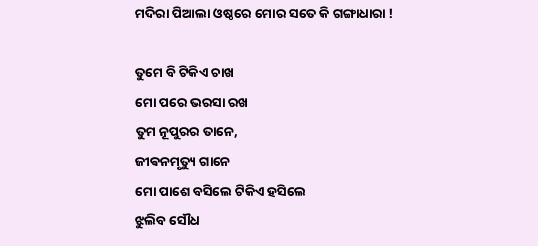ମଦିରା ପିଆଲା ଓଷ୍ଠରେ ମୋର ସତେ କି ଗଙ୍ଗାଧାରା !

ତୁମେ ବି ଟିକିଏ ଚାଖ
ମୋ ପରେ ଭରସା ରଖ
ତୁମ ନୂପୁରର ତାନେ,
ଜୀଵନମୃତ୍ୟୁ ଗାନେ
ମୋ ପାଶେ ବସିଲେ ଟିକିଏ ହସିଲେ
ଝୁଲିବ ସୌଧ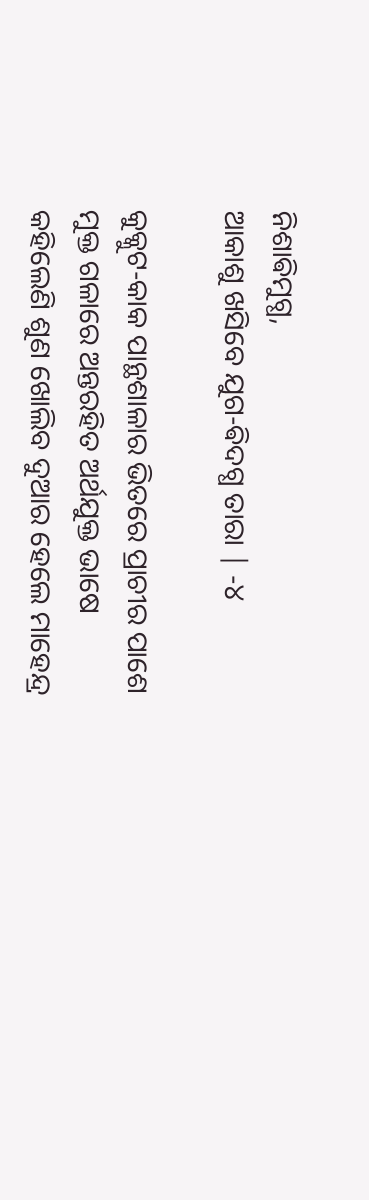ନିଶାଵିମୁଗ୍ଧ,
ଆକାଶୁ ଖସିବେ ଯୁଗ-ଵିଦଗ୍ଧ ତାରା | -୪

କୁକ୍କୁଟ-କାକ ପାନ୍ଥଶାଳାର ଭିତରେ ପ୍ରାଚୀର ପାଶେ
ମୁକ୍ତ ଗଳାରେ ଅନ୍ତରହିତ ଅର୍ଥଯୁକ୍ତ ଭାଷେ
କହିଲେଣି ଶୁଣ ଖୋଲିବ ଦୁଆର ହେଲେ ମାହେନ୍ଦ୍ର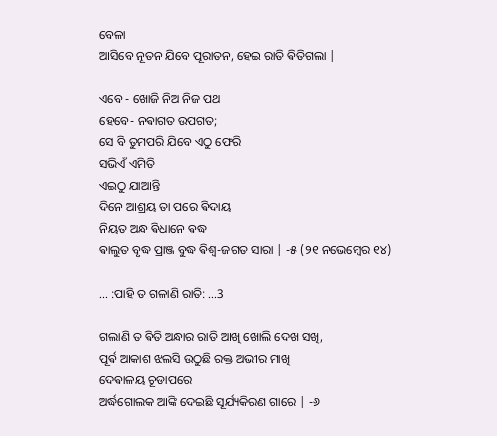ବେଳା
ଆସିବେ ନୂତନ ଯିବେ ପୂରାତନ, ହେଇ ରାତି ଵିତିଗଲା |

ଏବେ - ଖୋଜି ନିଅ ନିଜ ପଥ
ହେବେ- ନଵାଗତ ଉପଗତ;
ସେ ବି ତୁମପରି ଯିବେ ଏଠୁ ଫେରି
ସଭିଏଁ ଏମିତି
ଏଇଠୁ ଯାଆନ୍ତି
ଦିନେ ଆଶ୍ରୟ ତା ପରେ ଵିଦାୟ
ନିୟତ ଅନ୍ଧ ଵିଧାନେ ଵଦ୍ଧ
ଵାଲୁତ ବୃଦ୍ଧ ପ୍ରାଞ୍ଜ ବୁଦ୍ଧ ଵିଶ୍ଵ-ଜଗତ ସାରା | -୫ (୨୧ ନଭେମ୍ବେର ୧୪)

... :ପାହି ତ ଗଳାଣି ରାତି: ...3

ଗଲାଣି ତ ଵିତି ଅନ୍ଧାର ରାତି ଆଖି ଖୋଲି ଦେଖ ସଖି,
ପୂର୍ଵ ଆକାଶ ଝଲସି ଉଠୁଛି ରକ୍ତ ଅଭୀର ମାଖି
ଦେଵାଳୟ ଚୂଡାପରେ
ଅର୍ଦ୍ଧଗୋଲକ ଆଙ୍କି ଦେଇଛି ସୂର୍ଯ୍ୟକିରଣ ଗାରେ | -୬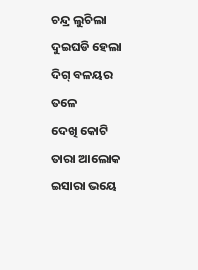ଚନ୍ଦ୍ର ଲୁଚିଲା ଦୁଇଘଡି ହେଲା ଦିଗ୍ ବଳୟର ତଳେ
ଦେଖି କୋଟି ତାରା ଆଲୋକ ଇସାରା ଭୟେ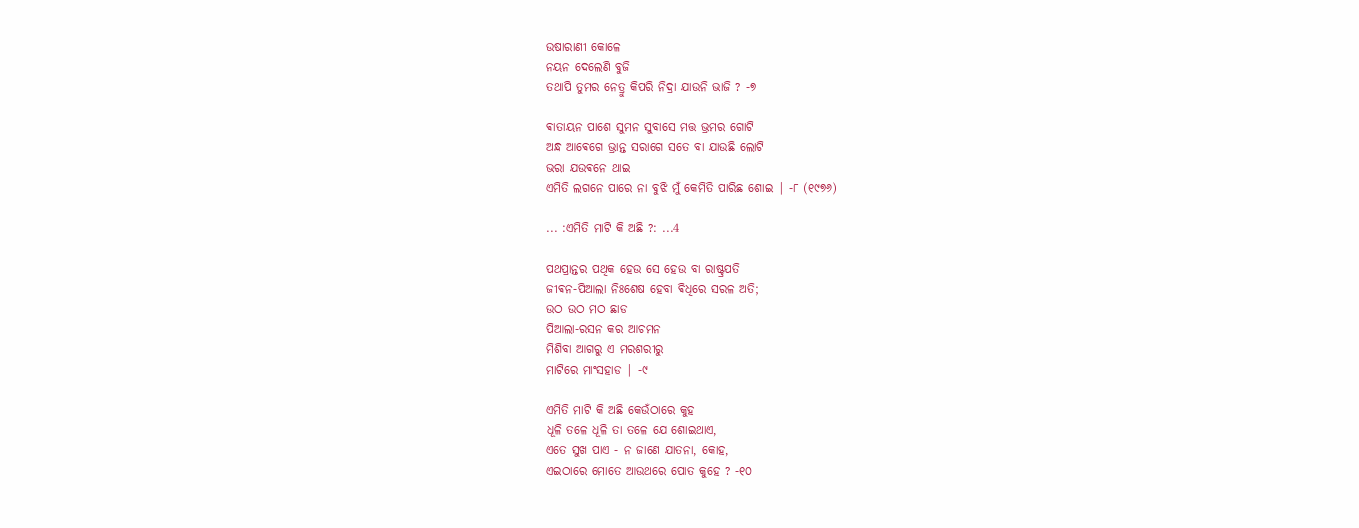ଉଷାରାଣୀ କୋଳେ
ନୟନ ଦେଲେଣି ବୁଜି
ତଥାପି ତୁମର ନେତ୍ରୁ କିପରି ନିଦ୍ରା ଯାଉନି ଭାଜି ? -୭

ଵାତାୟନ ପାଶେ ସୁମନ ସୁବାସେ ମତ୍ତ ଭ୍ରମର ଗୋଟି
ଅନ୍ଧ ଆଵେଗେ ଭ୍ରାନ୍ତ ସରାଗେ ସତେ ବା ଯାଉଛି ଲୋଟି
ଭରା ଯଉଵନେ ଥାଇ
ଏମିତି ଲଗନେ ପାରେ ନା ବୁଝି ମୁଁ କେମିତି ପାରିଛ ଶୋଇ | -୮ (୧୯୭୬)

... :ଏମିତି ମାଟି କି ଅଛି ?: ...4

ପଥପ୍ରାନ୍ତର ପଥିକ ହେଉ ସେ ହେଉ ବା ରାଷ୍ଟ୍ରପତି
ଜୀଵନ-ପିଆଲା ନିଃଶେଷ ହେବା ଵିଧିରେ ସରଳ ଅତି;
ଉଠ ଉଠ ମଠ ଛାଡ
ପିଆଲା-ରସନ କର ଆଚମନ
ମିଶିବା ଆଗରୁ ଏ ମରଶରୀରୁ
ମାଟିରେ ମାଂସହାଡ | -୯

ଏମିତି ମାଟି କି ଅଛି କେଉଁଠାରେ କୁହ
ଧୂଳି ତଳେ ଧୂଳି ତା ତଳେ ଯେ ଶୋଇଥାଏ,
ଏତେ ସୁଖ ପାଏ - ନ ଜାଣେ ଯାତନା, କୋହ,
ଏଇଠାରେ ମୋତେ ଆଉଥରେ ପୋତ କୁହେ ? -୧୦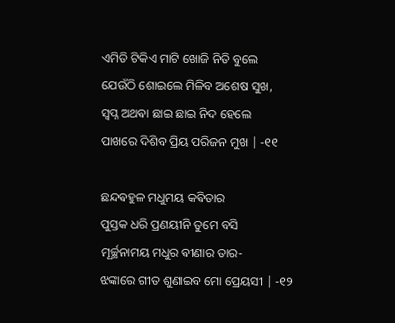ଏମିତି ଟିକିଏ ମାଟି ଖୋଜି ନିତି ବୁଲେ
ଯେଉଁଠି ଶୋଇଲେ ମିଳିବ ଅଶେଷ ସୁଖ,
ସ୍ଵପ୍ନ ଅଥଵା ଛାଇ ଛାଇ ନିଦ ହେଲେ
ପାଖରେ ଦିଶିବ ପ୍ରିୟ ପରିଜନ ମୁଖ | -୧୧

ଛନ୍ଦଵହୁଳ ମଧୁମୟ କଵିତାର
ପୁସ୍ତକ ଧରି ପ୍ରଣୟୀନି ତୁମେ ବସି
ମୂର୍ଚ୍ଛନାମୟ ମଧୁର ଵୀଣାର ତାର-
ଝଙ୍କାରେ ଗୀତ ଶୁଣାଇବ ମୋ ପ୍ରେୟସୀ | -୧୨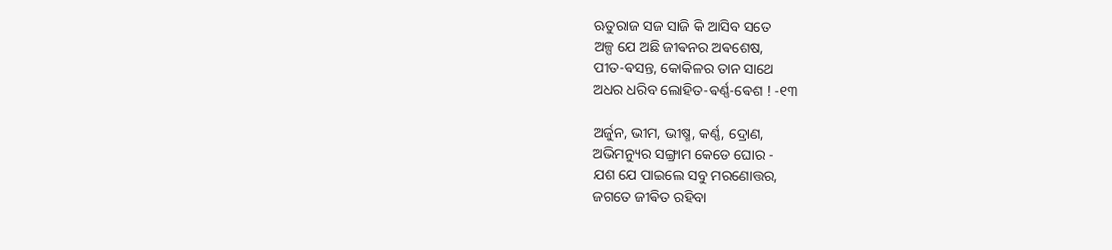ଋତୁରାଜ ସଜ ସାଜି କି ଆସିବ ସତେ
ଅଳ୍ପ ଯେ ଅଛି ଜୀଵନର ଅଵଶେଷ,
ପୀତ-ଵସନ୍ତ, କୋକିଳର ତାନ ସାଥେ
ଅଧର ଧରିବ ଲୋହିତ-ଵର୍ଣ୍ଣ-ଵେଶ ! -୧୩

ଅର୍ଜୁନ, ଭୀମ, ଭୀଷ୍ମ, କର୍ଣ୍ଣ, ଦ୍ରୋଣ,
ଅଭିମନ୍ୟୁର ସଙ୍ଗ୍ରାମ କେଡେ ଘୋର -
ଯଶ ଯେ ପାଇଲେ ସବୁ ମରଣୋତ୍ତର,
ଜଗତେ ଜୀଵିତ ରହିବା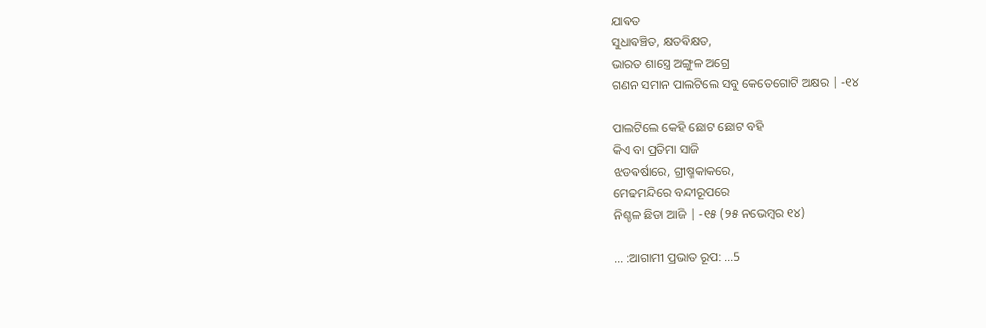ଯାଵତ
ସୁଧାଵଞ୍ଚିତ, କ୍ଷତଵିକ୍ଷତ,
ଭାରତ ଶାସ୍ତ୍ରେ ଅଙ୍ଗୁଳ ଅଗ୍ରେ
ଗଣନ ସମାନ ପାଲଟିଲେ ସବୁ କେତେଗୋଟି ଅକ୍ଷର | -୧୪

ପାଲଟିଲେ କେହି ଛୋଟ ଛୋଟ ବହି
କିଏ ବା ପ୍ରତିମା ସାଜି
ଝଡଵର୍ଷାରେ, ଗ୍ରୀଷ୍ମକାକରେ,
ମେଢମନ୍ଦିରେ ବନ୍ଦୀରୂପରେ
ନିଶ୍ଚଳ ଛିଡା ଆଜି | -୧୫ (୨୫ ନଭେମ୍ବର ୧୪)

... :ଆଗାମୀ ପ୍ରଭାତ ରୂପ: ...5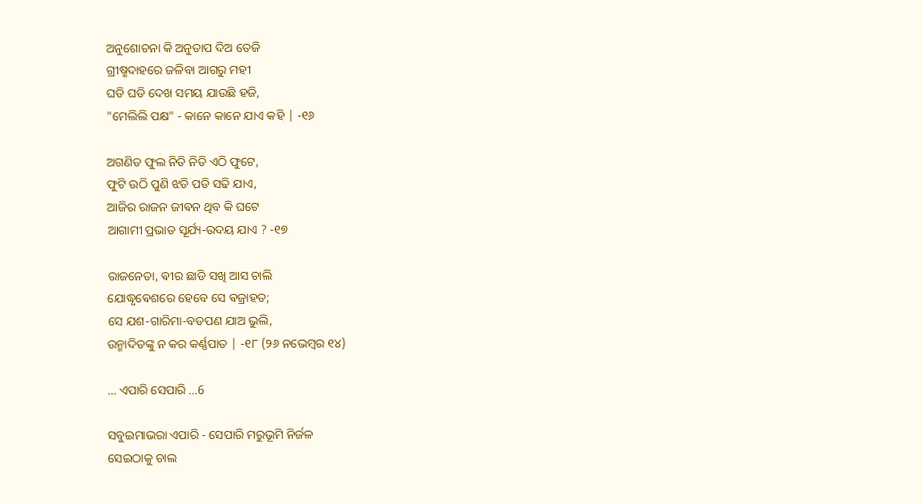ଅନୁଶୋଚନା କି ଅନୁତାପ ଦିଅ ତେଜି
ଗ୍ରୀଷ୍ମଦାହରେ ଜଳିବା ଆଗରୁ ମହୀ
ଘଡି ଘଡି ଦେଖ ସମୟ ଯାଉଛି ହଜି,
"ମେଲିଲି ପକ୍ଷ" - କାନେ କାନେ ଯାଏ କହି | -୧୬

ଅଗଣିତ ଫୁଲ ନିତି ନିତି ଏଠି ଫୁଟେ,
ଫୁଟି ଉଠି ପୁଣି ଝଡି ପଡି ସଢି ଯାଏ,
ଆଜିର ରାଜନ ଜୀଵନ ଥିବ କି ଘଟେ
ଆଗାମୀ ପ୍ରଭାତ ସୂର୍ଯ୍ୟ-ଉଦୟ ଯାଏ ? -୧୭

ରାଜନେତା, ଵୀର ଛାଡି ସଖି ଆସ ଚାଲି
ଯୋଦ୍ଧୃଵେଶରେ ହେବେ ସେ ଵଜ୍ରାହତ;
ସେ ଯଶ-ଗାରିମା-ବଡପଣ ଯାଅ ଭୁଲି,
ଉନ୍ମାଦିତଙ୍କୁ ନ କର କର୍ଣ୍ଣପାତ | -୧୮ (୨୬ ନଭେମ୍ବର ୧୪)

... ଏପାରି ସେପାରି ...6

ସବୁଇମାଭରା ଏପାରି - ସେପାରି ମରୁଭୂମି ନିର୍ଜଳ
ସେଇଠାକୁ ଚାଲ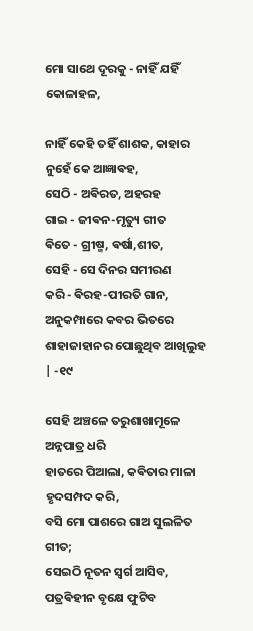ମୋ ସାଥେ ଦୂରକୁ - ନାହିଁ ଯହିଁ କୋଳାହଳ,

ନାହିଁ କେହି ତହିଁ ଶାଶକ, କାହାର ନୁହେଁ କେ ଆଜ୍ଞାଵହ,
ସେଠି - ଅଵିରତ, ଅହରହ
ଗାଇ - ଜୀଵନ-ମୃତ୍ୟୁ ଗୀତ
ଵିତେ - ଗ୍ରୀଷ୍ମ, ଵର୍ଷା,ଶୀତ,
ସେହି - ସେ ଦିନର ସମୀରଣ
କରି - ଵିରହ-ପୀରତି ଗାନ,
ଅନୁକମ୍ପାରେ କବର ଭିତରେ
ଶାହାଜାହାନର ପୋଛୁଥିବ ଆଖିଲୁହ | -୧୯

ସେହି ଅଞ୍ଚଳେ ତରୁଶାଖାମୂଳେ ଅନ୍ନପାତ୍ର ଧରି
ହାତରେ ପିଆଲା, କଵିତାର ମାଳା ହୃଦସମ୍ପଦ କରି,
ବସି ମୋ ପାଶରେ ଗାଅ ସୁଲଳିତ ଗୀତ;
ସେଇଠି ନୂତନ ସ୍ଵର୍ଗ ଆସିବ,
ପତ୍ରଵିହୀନ ବୃକ୍ଷେ ଫୁଟିବ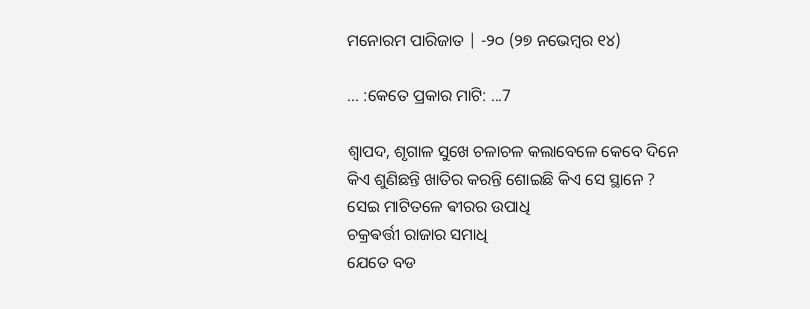ମନୋରମ ପାରିଜାତ | -୨୦ (୨୭ ନଭେମ୍ବର ୧୪)

... :କେତେ ପ୍ରକାର ମାଟି: ...7

ଶ୍ଵାପଦ, ଶୃଗାଳ ସୁଖେ ଚଳାଚଳ କଲାବେଳେ କେବେ ଦିନେ
କିଏ ଶୁଣିଛନ୍ତି ଖାତିର କରନ୍ତି ଶୋଇଛି କିଏ ସେ ସ୍ଥାନେ ?
ସେଇ ମାଟିତଳେ ଵୀରର ଉପାଧି
ଚକ୍ରଵର୍ତ୍ତୀ ରାଜାର ସମାଧି
ଯେତେ ବଡ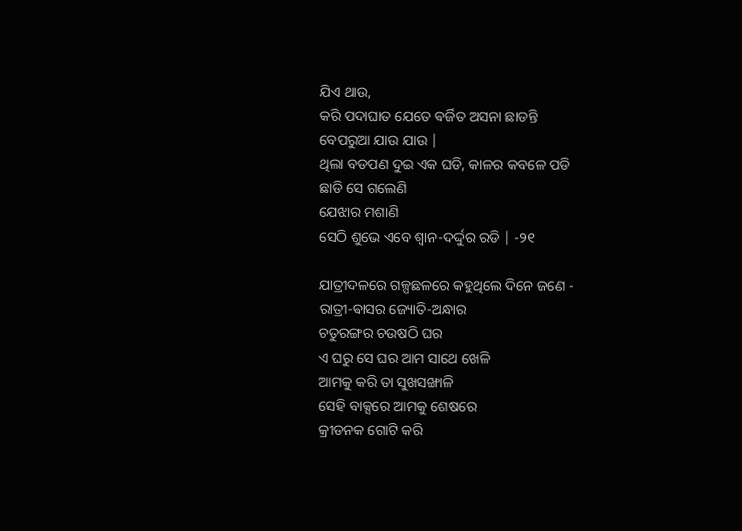ଯିଏ ଥାଉ,
କରି ପଦାଘାତ ଯେତେ ଵର୍ଜିତ ଅସନା ଛାଡନ୍ତି
ବେପରୁଆ ଯାଉ ଯାଉ |
ଥିଲା ବଡପଣ ଦୁଇ ଏକ ଘଡି, କାଳର କବଳେ ପଡି
ଛାଡି ସେ ଗଲେଣି
ଯେଝାର ମଶାଣି
ସେଠି ଶୁଭେ ଏବେ ଶ୍ଵାନ-ଦର୍ଦ୍ଦୁର ରଡି | -୨୧

ଯାତ୍ରୀଦଳରେ ଗଳ୍ପଛଳରେ କହୁଥିଲେ ଦିନେ ଜଣେ -
ରାତ୍ରୀ-ଵାସର ଜ୍ୟୋତି-ଅନ୍ଧାର
ଚତୁରଙ୍ଗର ଚଉଷଠି ଘର
ଏ ଘରୁ ସେ ଘର ଆମ ସାଥେ ଖେଳି
ଆମକୁ କରି ତା ସୁଖସଙ୍ଖାଳି
ସେହି ବାକ୍ସରେ ଆମକୁ ଶେଷରେ
କ୍ରୀଡନକ ଗୋଟି କରି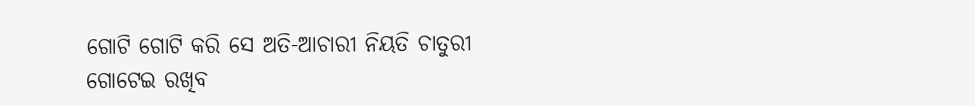ଗୋଟି ଗୋଟି କରି ସେ ଅତି-ଆଚାରୀ ନିୟତି ଚାତୁରୀ
ଗୋଟେଇ ରଖିବ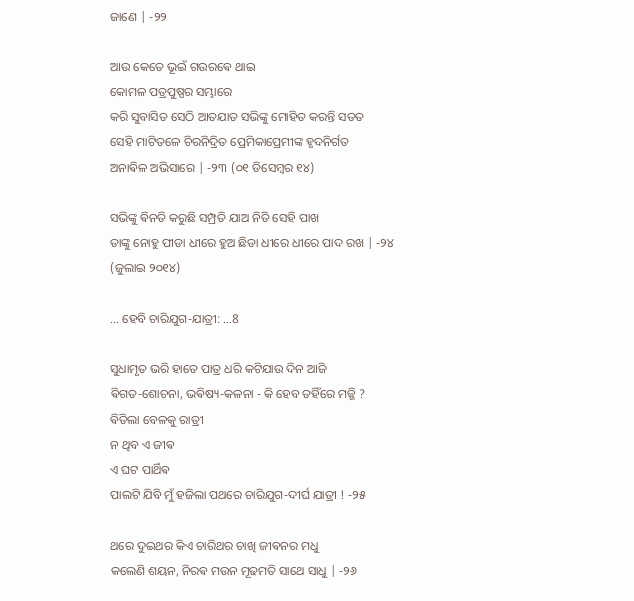ଜାଣେ | -୨୨

ଆଉ କେତେ ଭୂଇଁ ଗଉରଵେ ଥାଇ
କୋମଳ ପତ୍ରପୁଷ୍ପର ସମ୍ଭାରେ
କରି ସୁବାସିତ ସେଠି ଆତଯାତ ସଭିଙ୍କୁ ମୋହିତ କରନ୍ତି ସତତ
ସେହି ମାଟିତଳେ ଚିରନିଦ୍ରିତ ପ୍ରେମିକାପ୍ରେମୀଙ୍କ ହୃଦନିର୍ଗତ
ଅନାଵିଳ ଅଭିସାରେ | -୨୩ (୦୧ ଡିସେମ୍ବର ୧୪)

ସଭିଙ୍କୁ ଵିନତି କରୁଛି ସମ୍ପ୍ରତି ଯାଅ ନିତି ସେହି ପାଖ
ତାଙ୍କୁ ନୋହୁ ପୀଡା ଧୀରେ ହୁଅ ଛିଡା ଧୀରେ ଧୀରେ ପାଦ ରଖ | -୨୪ (ଜୁଲାଇ ୨୦୧୪)

... ହେବି ଚାରିଯୁଗ-ଯାତ୍ରୀ: ...8

ସୁଧାମୃତ ଭରି ହାତେ ପାତ୍ର ଧରି କଟିଯାଉ ଦିନ ଆଜି
ଵିଗତ-ଶୋଚନା, ଭଵିଷ୍ୟ-କଳନା - କି ହେବ ତହିଁରେ ମଜ୍ଜି ?
ଵିତିଲା ବେଳକୁ ରାତ୍ରୀ
ନ ଥିବ ଏ ଜୀଵ
ଏ ଘଟ ପାର୍ଥିଵ
ପାଲଟି ଯିବି ମୁଁ ହଜିଲା ପଥରେ ଚାରିଯୁଗ-ଦୀର୍ଘ ଯାତ୍ରୀ ! -୨୫

ଥରେ ଦୁଇଥର କିଏ ଚାରିଥର ଚାଖି ଜୀଵନର ମଧୁ
କଲେଣି ଶୟନ, ନିରଵ ମଉନ ମୂଢମତି ସାଥେ ସାଧୁ | -୨୬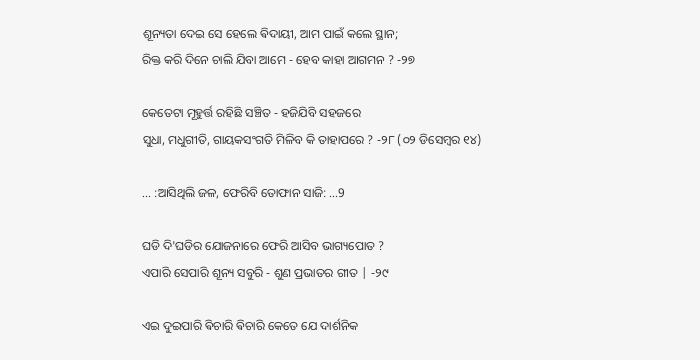ଶୂନ୍ୟତା ଦେଇ ସେ ହେଲେ ଵିଦାୟୀ, ଆମ ପାଇଁ କଲେ ସ୍ଥାନ;
ରିକ୍ତ କରି ଦିନେ ଚାଲି ଯିବା ଆମେ - ହେବ କାହା ଆଗମନ ? -୨୭

କେତେଟା ମୂହୁର୍ତ୍ତ ରହିଛି ସଞ୍ଚିତ - ହଜିଯିବି ସହଜରେ
ସୁଧା, ମଧୁଗୀତି, ଗାୟକସଂଗତି ମିଳିବ କି ତାହାପରେ ? -୨୮ (୦୨ ଡିସେମ୍ବର ୧୪)

... :ଆସିଥିଲି ଜଳ, ଫେରିବି ତୋଫାନ ସାଜି: ...9

ଘଡି ଦି'ଘଡିର ଯୋଜନାରେ ଫେରି ଆସିବ ଭାଗ୍ୟପୋତ ?
ଏପାରି ସେପାରି ଶୂନ୍ୟ ସବୁରି - ଶୁଣ ପ୍ରଭାତର ଗୀତ | -୨୯

ଏଇ ଦୁଇପାରି ଵିଚାରି ଵିଚାରି କେତେ ଯେ ଦାର୍ଶନିକ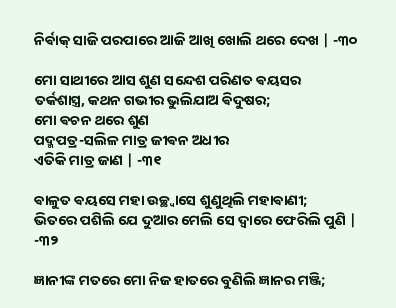ନିର୍ଵାକ୍ ସାଜି ପରପାରେ ଆଜି ଆଖି ଖୋଲି ଥରେ ଦେଖ | -୩୦

ମୋ ସାଥୀରେ ଆସ ଶୁଣ ସନ୍ଦେଶ ପରିଣତ ଵୟସର
ତର୍କଶାସ୍ତ୍ର, କଥନ ଗଭୀର ଭୁଲିଯାଅ ଵିଦୁଷର;
ମୋ ଵଚନ ଥରେ ଶୁଣ
ପଦ୍ମପତ୍ର-ସଲିଳ ମାତ୍ର ଜୀଵନ ଅଧୀର
ଏତିକି ମାତ୍ର ଜାଣ | -୩୧

ଵାଳୁତ ଵୟସେ ମହା ଉଚ୍ଛ୍ଵାସେ ଶୁଣୁଥିଲି ମହାଵାଣୀ;
ଭିତରେ ପଶିଲି ଯେ ଦୁଆର ମେଲି ସେ ଦ୍ଵାରେ ଫେରିଲି ପୁଣି | -୩୨

ଜ୍ଞାନୀଙ୍କ ମତରେ ମୋ ନିଜ ହାତରେ ବୁଣିଲି ଜ୍ଞାନର ମଞ୍ଜି;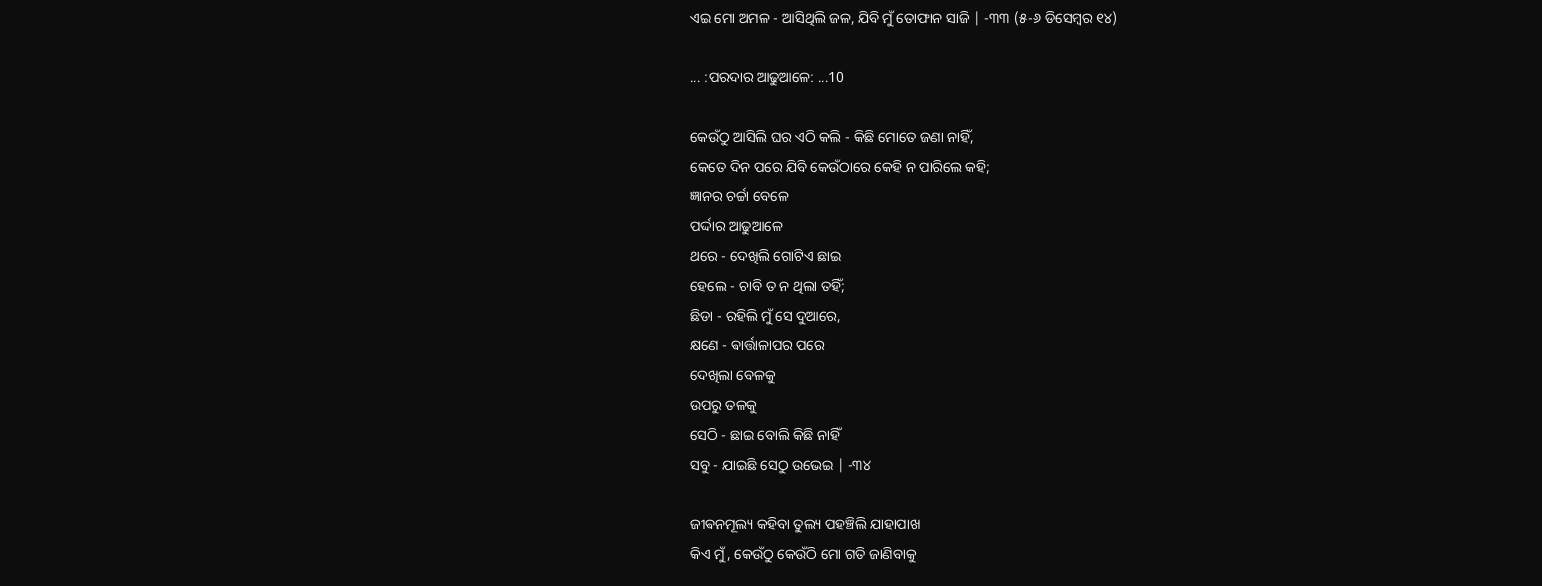ଏଇ ମୋ ଅମଳ - ଆସିଥିଲି ଜଳ, ଯିବି ମୁଁ ତୋଫାନ ସାଜି | -୩୩ (୫-୬ ଡିସେମ୍ବର ୧୪)

... :ପରଦାର ଆଢୁଆଳେ: ...10

କେଉଁଠୁ ଆସିଲି ଘର ଏଠି କଲି - କିଛି ମୋତେ ଜଣା ନାହିଁ,
କେତେ ଦିନ ପରେ ଯିବି କେଉଁଠାରେ କେହି ନ ପାରିଲେ କହି;
ଜ୍ଞାନର ଚର୍ଚ୍ଚା ବେଳେ
ପର୍ଦ୍ଦାର ଆଢୁଆଳେ
ଥରେ - ଦେଖିଲି ଗୋଟିଏ ଛାଇ
ହେଲେ - ଚାବି ତ ନ ଥିଲା ତହିଁ;
ଛିଡା - ରହିଲି ମୁଁ ସେ ଦୁଆରେ,
କ୍ଷଣେ - ଵାର୍ତ୍ତାଳାପର ପରେ
ଦେଖିଲା ବେଳକୁ
ଉପରୁ ତଳକୁ
ସେଠି - ଛାଇ ବୋଲି କିଛି ନାହିଁ
ସବୁ - ଯାଇଛି ସେଠୁ ଉଭେଇ | -୩୪

ଜୀଵନମୂଲ୍ୟ କହିବା ତୁଲ୍ୟ ପହଞ୍ଚିଲି ଯାହାପାଖ
କିଏ ମୁଁ, କେଉଁଠୁ କେଉଁଠି ମୋ ଗତି ଜାଣିବାକୁ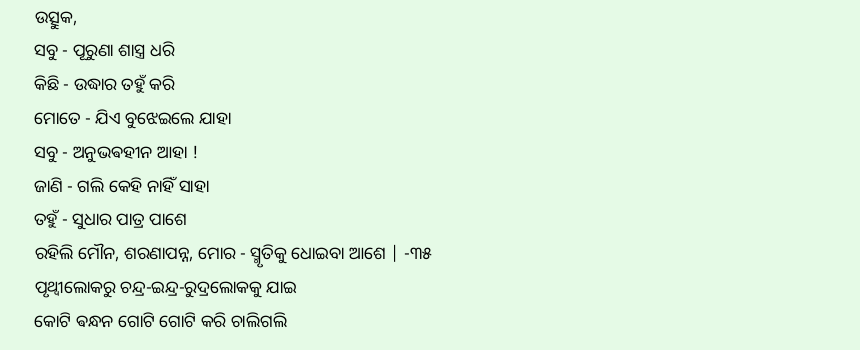ଉତ୍ସୁକ,
ସବୁ - ପୂରୁଣା ଶାସ୍ତ୍ର ଧରି
କିଛି - ଉଦ୍ଧାର ତହୁଁ କରି
ମୋତେ - ଯିଏ ବୁଝେଇଲେ ଯାହା
ସବୁ - ଅନୁଭଵହୀନ ଆହା !
ଜାଣି - ଗଲି କେହି ନାହିଁ ସାହା
ତହୁଁ - ସୁଧାର ପାତ୍ର ପାଶେ
ରହିଲି ମୌନ, ଶରଣାପନ୍ନ, ମୋର - ସ୍ମୃତିକୁ ଧୋଇବା ଆଶେ | -୩୫
ପୃଥ୍ଵୀଲୋକରୁ ଚନ୍ଦ୍ର-ଇନ୍ଦ୍ର-ରୁଦ୍ରଲୋକକୁ ଯାଇ
କୋଟି ଵନ୍ଧନ ଗୋଟି ଗୋଟି କରି ଚାଲିଗଲି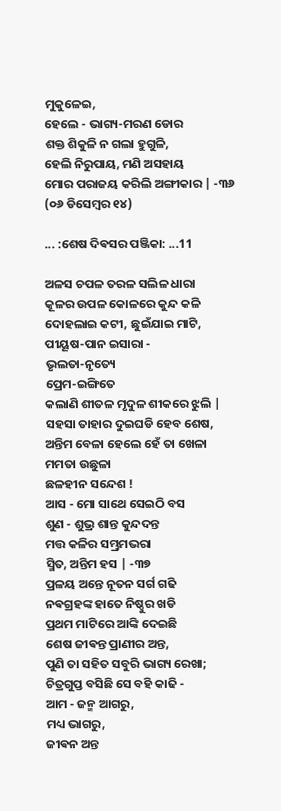ମୁକୁଳେଇ,
ହେଲେ - ଭାଗ୍ୟ-ମରଣ ଡୋର
ଶକ୍ତ ଶିକୁଳି ନ ଗଲା ହୁଗୁଳି,
ହେଲି ନିରୁପାୟ, ମଣି ଅସହାୟ
ମୋର ପରାଜୟ କରିଲି ଅଙ୍ଗୀକାର | -୩୬ (୦୬ ଡିସେମ୍ବର ୧୪)

... :ଶେଷ ଦିଵସର ପଞ୍ଜିକା: ...11

ଅଳସ ଚପଳ ତରଳ ସଲିଳ ଧାରା
କୂଳର ଉପଳ କୋଳରେ କୁନ୍ଦ କଳି
ଦୋହଲାଇ କଟୀ, ଛୁଇଁଯାଇ ମାଟି,
ପୀୟୂଷ-ପାନ ଇସାରା -
ଭୃଲତା-ନୃତ୍ୟେ
ପ୍ରେମ-ଇଙ୍ଗିତେ
କଲାଣି ଶୀତଳ ମୃଦୁଳ ଶୀକରେ ଝୁଲି |
ସହସା ତାହାର ଦୁଇଘଡି ହେବ ଶେଷ,
ଅନ୍ତିମ ବେଳା ହେଲେ ହେଁ ତା ଖେଳା ମମତା ଉଛୁଳା
ଛଳହୀନ ସନ୍ଦେଶ !
ଆସ - ମୋ ସାଥେ ସେଇଠି ବସ
ଶୁଣ - ଶୁଭ୍ର ଶାନ୍ତ କୁନ୍ଦଦନ୍ତ
ମତ୍ତ କଳିର ସମ୍ଭ୍ରମଭରା
ସ୍ମିତ, ଅନ୍ତିମ ହସ | -୩୭
ପ୍ରଳୟ ଅନ୍ତେ ନୂତନ ସର୍ଗ ଗଢି
ନଵଗ୍ରହଙ୍କ ହାତେ ନିଷ୍ଠୁର ଖଡି
ପ୍ରଥମ ମାଟିରେ ଆଙ୍କି ଦେଇଛି
ଶେଷ ଜୀଵନ୍ତ ପ୍ରାଣୀର ଅନ୍ତ,
ପୁଣି ତା ସହିତ ସବୁରି ଭାଗ୍ୟ ରେଖା;
ଚିତ୍ରଗୁପ୍ତ ବସିଛି ସେ ବହି କାଢି -
ଆମ - ଜନ୍ମ ଆଗରୁ,
ମଧ୍ୟ ଭାଗରୁ,
ଜୀଵନ ଅନ୍ତ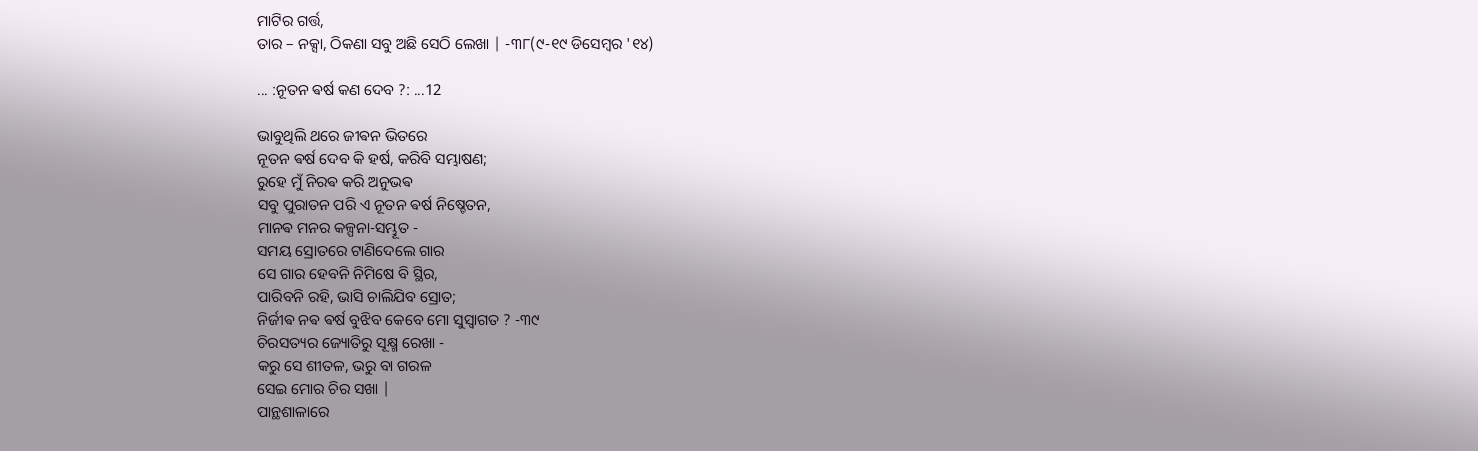ମାଟିର ଗର୍ତ୍ତ,
ତାର – ନକ୍ସା, ଠିକଣା ସବୁ ଅଛି ସେଠି ଲେଖା | -୩୮(୯-୧୯ ଡିସେମ୍ବର '୧୪)

... :ନୂତନ ଵର୍ଷ କଣ ଦେବ ?: ...12

ଭାବୁଥିଲି ଥରେ ଜୀଵନ ଭିତରେ
ନୂତନ ଵର୍ଷ ଦେବ କି ହର୍ଷ, କରିବି ସମ୍ଭାଷଣ;
ରୁହେ ମୁଁ ନିରଵ କରି ଅନୁଭଵ
ସବୁ ପୁରାତନ ପରି ଏ ନୂତନ ଵର୍ଷ ନିଷ୍ଚେତନ,
ମାନଵ ମନର କଳ୍ପନା-ସମ୍ଭୂତ -
ସମୟ ସ୍ରୋତରେ ଟାଣିଦେଲେ ଗାର
ସେ ଗାର ହେବନି ନିମିଷେ ବି ସ୍ଥିର,
ପାରିବନି ରହି, ଭାସି ଚାଲିଯିବ ସ୍ରୋତ;
ନିର୍ଜୀଵ ନଵ ଵର୍ଷ ବୁଝିବ କେବେ ମୋ ସୁସ୍ଵାଗତ ? -୩୯
ଚିରସତ୍ୟର ଜ୍ୟୋତିରୁ ସୂକ୍ଷ୍ମ ରେଖା -
କରୁ ସେ ଶୀତଳ, ଭରୁ ବା ଗରଳ
ସେଇ ମୋର ଚିର ସଖା |
ପାନ୍ଥଶାଳାରେ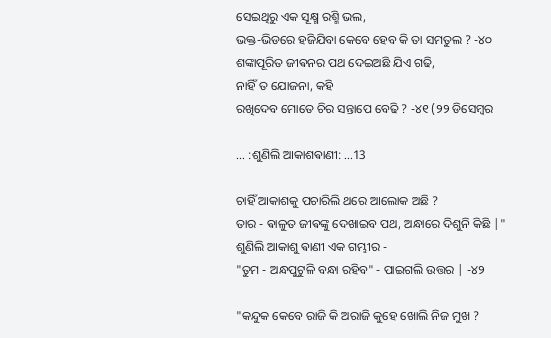ସେଇଥିରୁ ଏକ ସୂକ୍ଷ୍ମ ରଶ୍ମି ଭଲ,
ଭକ୍ତ-ଭିଡରେ ହଜିଯିବା କେବେ ହେବ କି ତା ସମତୁଲ ? -୪୦
ଶଙ୍କାପୂରିତ ଜୀଵନର ପଥ ଦେଇଅଛି ଯିଏ ଗଢି,
ନାହିଁ ତ ଯୋଜନା, କହି
ରଖିଦେବ ମୋତେ ଚିର ସନ୍ତାପେ ବେଢି ? -୪୧ (୨୨ ଡିସେମ୍ବର

... :ଶୁଣିଲି ଆକାଶଵାଣୀ: ...13

ଚାହିଁ ଆକାଶକୁ ପଚାରିଲି ଥରେ ଆଲୋକ ଅଛି ?
ତାର - ଵାଳୁତ ଜୀଵଙ୍କୁ ଦେଖାଇବ ପଥ, ଅନ୍ଧାରେ ଦିଶୁନି କିଛି |"
ଶୁଣିଲି ଆକାଶୁ ଵାଣୀ ଏକ ଗମ୍ଭୀର -
"ତୁମ - ଅନ୍ଧପୁଟୁଳି ବନ୍ଧା ରହିବ" - ପାଇଗଲି ଉତ୍ତର | -୪୨

"କନ୍ଦୁକ କେବେ ରାଜି କି ଅରାଜି କୁହେ ଖୋଲି ନିଜ ମୁଖ ?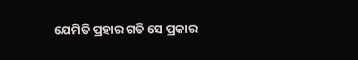ଯେମିତି ପ୍ରହାର ଗତି ସେ ପ୍ରକାର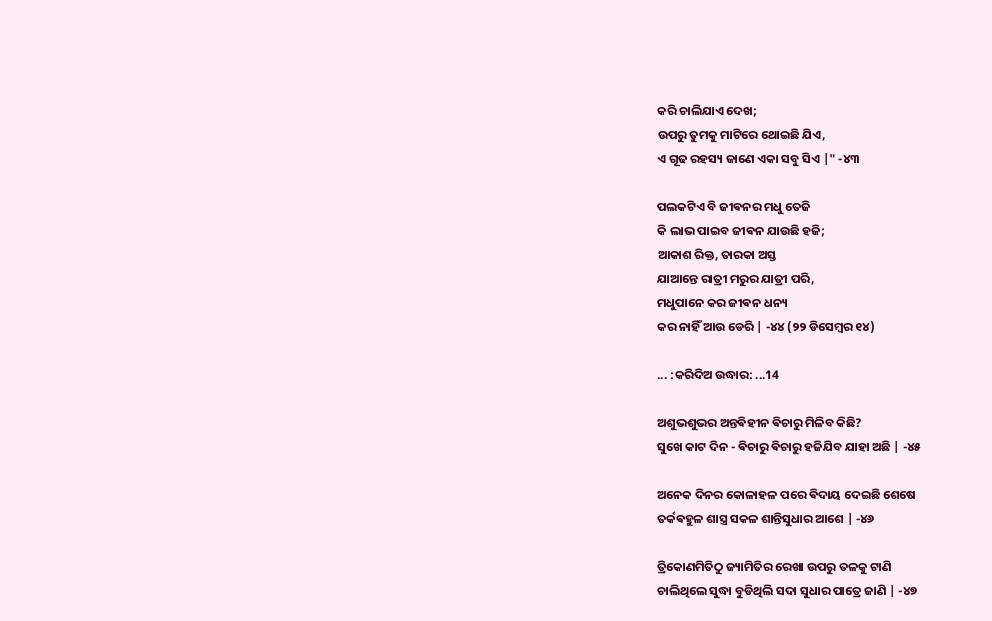କରି ଚାଲିଯାଏ ଦେଖ;
ଉପରୁ ତୁମକୁ ମାଟିରେ ଥୋଇଛି ଯିଏ,
ଏ ଗୂଢ ରହସ୍ୟ ଜାଣେ ଏକା ସବୁ ସିଏ |" -୪୩

ପଲକଟିଏ ବି ଜୀଵନର ମଧୁ ତେଜି
କି ଲାଭ ପାଇବ ଜୀଵନ ଯାଉଛି ହଜି;
ଆକାଶ ରିକ୍ତ, ତାରକା ଅସ୍ତ
ଯାଆନ୍ତେ ରାତ୍ରୀ ମରୁର ଯାତ୍ରୀ ପରି,
ମଧୁପାନେ କର ଜୀଵନ ଧନ୍ୟ
କର ନାହିଁ ଆଉ ଡେରି | -୪୪ (୨୨ ଡିସେମ୍ବର ୧୪)

... :କରିଦିଅ ଉଦ୍ଧାର: ...14

ଅଶୁଭଶୁଭର ଅନ୍ତଵିହୀନ ଵିଚାରୁ ମିଳିବ କିଛି?
ସୁଖେ କାଟ ଦିନ - ଵିଚାରୁ ଵିଚାରୁ ହଜିଯିବ ଯାହା ଅଛି | -୪୫

ଅନେକ ଦିନର କୋଳାହଳ ପରେ ଵିଦାୟ ଦେଇଛି ଶେଷେ
ତର୍କଵହୁଳ ଶାସ୍ତ୍ର ସକଳ ଶାନ୍ତିସୁଧାର ଆଶେ | -୪୬

ତ୍ରିକୋଣମିତିଠୁ ଜ୍ୟାମିତିର ରେଖା ଉପରୁ ତଳକୁ ଟାଣି
ଚାଲିଥିଲେ ସୁଦ୍ଧା ବୁଡିଥିଲି ସଦା ସୁଧାର ପାତ୍ରେ ଜାଣି | -୪୭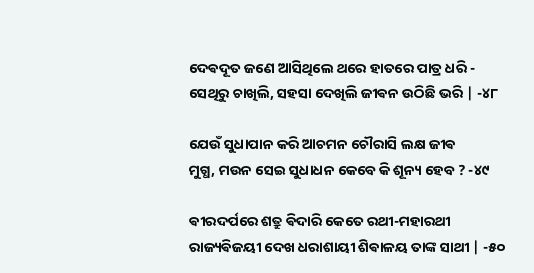ଦେଵଦୂତ ଜଣେ ଆସିଥିଲେ ଥରେ ହାତରେ ପାତ୍ର ଧରି -
ସେଥିରୁ ଚାଖିଲି, ସହସା ଦେଖିଲି ଜୀଵନ ଉଠିଛି ଭରି | -୪୮

ଯେଉଁ ସୁଧାପାନ କରି ଆଚମନ ଚୌରାସି ଲକ୍ଷ ଜୀଵ
ମୁଗ୍ଧ, ମଉନ ସେଇ ସୁଧାଧନ କେବେ କି ଶୂନ୍ୟ ହେବ ? -୪୯

ଵୀରଦର୍ପରେ ଶତ୍ରୁ ଵିଦାରି କେତେ ରଥୀ-ମହାରଥୀ
ରାଜ୍ୟଵିଜୟୀ ଦେଖ ଧରାଶାୟୀ ଶିଵାଳୟ ତାଙ୍କ ସାଥୀ | -୫୦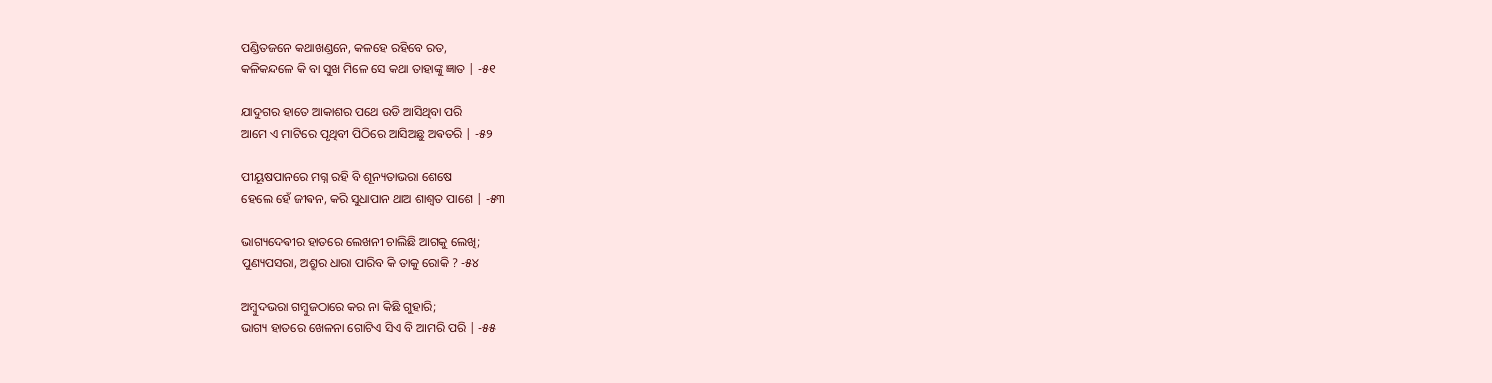ପଣ୍ଡିତଜନେ କଥାଖଣ୍ଡନେ, କଳହେ ରହିବେ ରତ,
କଳିକନ୍ଦଳେ କି ବା ସୁଖ ମିଳେ ସେ କଥା ତାହାଙ୍କୁ ଜ୍ଞାତ | -୫୧

ଯାଦୁଗର ହାତେ ଆକାଶର ପଥେ ଉଡି ଆସିଥିବା ପରି
ଆମେ ଏ ମାଟିରେ ପୃଥିବୀ ପିଠିରେ ଆସିଅଛୁ ଅଵତରି | -୫୨

ପୀୟୂଷପାନରେ ମଗ୍ନ ରହି ବି ଶୂନ୍ୟତାଭରା ଶେଷେ
ହେଲେ ହେଁ ଜୀଵନ, କରି ସୁଧାପାନ ଥାଅ ଶାଶ୍ଵତ ପାଶେ | -୫୩

ଭାଗ୍ୟଦେଵୀର ହାତରେ ଲେଖନୀ ଚାଲିଛି ଆଗକୁ ଲେଖି;
ପୁଣ୍ୟପସରା, ଅଶ୍ରୁର ଧାରା ପାରିବ କି ତାକୁ ରୋକି ? -୫୪

ଅମ୍ବୁଦଭରା ଗମ୍ବୁଜଠାରେ କର ନା କିଛି ଗୁହାରି;
ଭାଗ୍ୟ ହାତରେ ଖେଳନା ଗୋଟିଏ ସିଏ ବି ଆମରି ପରି | -୫୫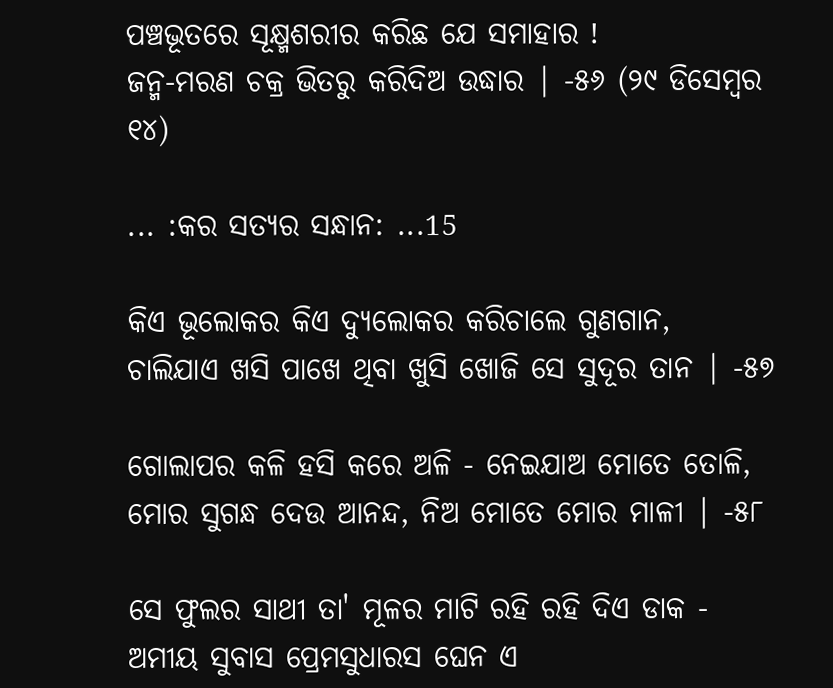ପଞ୍ଚଭୂତରେ ସୂକ୍ଷ୍ମଶରୀର କରିଛ ଯେ ସମାହାର !
ଜନ୍ମ-ମରଣ ଚକ୍ର ଭିତରୁ କରିଦିଅ ଉଦ୍ଧାର | -୫୬ (୨୯ ଡିସେମ୍ବର ୧୪)

... :କର ସତ୍ୟର ସନ୍ଧାନ: ...15

କିଏ ଭୂଲୋକର କିଏ ଦ୍ୟୁଲୋକର କରିଚାଲେ ଗୁଣଗାନ,
ଚାଲିଯାଏ ଖସି ପାଖେ ଥିବା ଖୁସି ଖୋଜି ସେ ସୁଦୂର ତାନ | -୫୭

ଗୋଲାପର କଳି ହସି କରେ ଅଳି - ନେଇଯାଅ ମୋତେ ତୋଳି,
ମୋର ସୁଗନ୍ଧ ଦେଉ ଆନନ୍ଦ, ନିଅ ମୋତେ ମୋର ମାଳୀ | -୫୮

ସେ ଫୁଲର ସାଥୀ ତା' ମୂଳର ମାଟି ରହି ରହି ଦିଏ ଡାକ -
ଅମୀୟ ସୁବାସ ପ୍ରେମସୁଧାରସ ଘେନ ଏ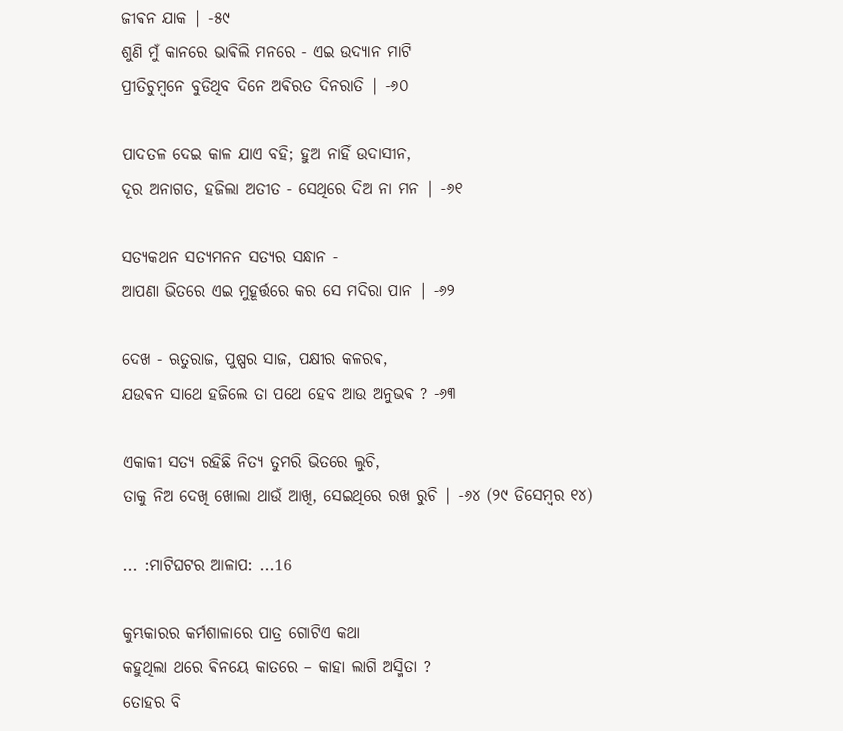ଜୀଵନ ଯାକ | -୫୯
ଶୁଣି ମୁଁ କାନରେ ଭାଵିଲି ମନରେ - ଏଇ ଉଦ୍ୟାନ ମାଟି
ପ୍ରୀତିଚୁମ୍ବନେ ବୁଡିଥିବ ଦିନେ ଅଵିରତ ଦିନରାତି | -୬୦

ପାଦତଳ ଦେଇ କାଳ ଯାଏ ବହି; ହୁଅ ନାହିଁ ଉଦାସୀନ,
ଦୂର ଅନାଗତ, ହଜିଲା ଅତୀତ - ସେଥିରେ ଦିଅ ନା ମନ | -୬୧

ସତ୍ୟକଥନ ସତ୍ୟମନନ ସତ୍ୟର ସନ୍ଧାନ -
ଆପଣା ଭିତରେ ଏଇ ମୁହୂର୍ତ୍ତରେ କର ସେ ମଦିରା ପାନ | -୬୨

ଦେଖ - ଋତୁରାଜ, ପୁଷ୍ପର ସାଜ, ପକ୍ଷୀର କଳରଵ,
ଯଉଵନ ସାଥେ ହଜିଲେ ତା ପଥେ ହେବ ଆଉ ଅନୁଭଵ ? -୬୩

ଏକାକୀ ସତ୍ୟ ରହିଛି ନିତ୍ୟ ତୁମରି ଭିତରେ ଲୁଚି,
ତାକୁ ନିଅ ଦେଖି ଖୋଲା ଥାଉଁ ଆଖି, ସେଇଥିରେ ରଖ ରୁଚି | -୬୪ (୨୯ ଡିସେମ୍ବର ୧୪)

... :ମାଟିଘଟର ଆଳାପ: ...16

କୁମ୍ଭକାରର କର୍ମଶାଳାରେ ପାତ୍ର ଗୋଟିଏ କଥା
କହୁଥିଲା ଥରେ ଵିନୟେ କାତରେ – କାହା ଲାଗି ଅସ୍ମିତା ?
ତୋହର ବି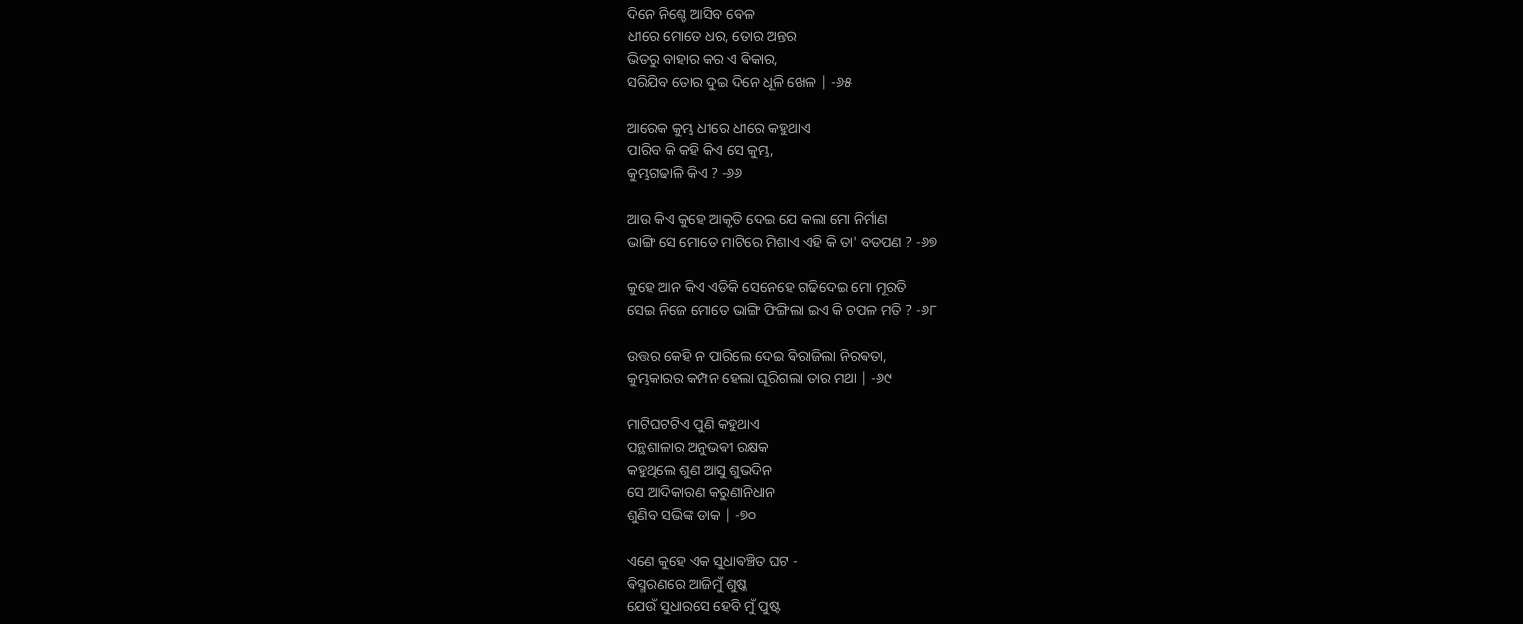ଦିନେ ନିଶ୍ଚେ ଆସିବ ବେଳ
ଧୀରେ ମୋତେ ଧର, ତୋର ଅନ୍ତର
ଭିତରୁ ବାହାର କର ଏ ଵିକାର,
ସରିଯିବ ତୋର ଦୁଇ ଦିନେ ଧୂଳି ଖେଳ | -୬୫

ଆରେକ କୁମ୍ଭ ଧୀରେ ଧୀରେ କହୁଥାଏ
ପାରିବ କି କହି କିଏ ସେ କୁମ୍ଭ,
କୁମ୍ଭଗଢାଳି କିଏ ? -୬୬

ଆଉ କିଏ କୁହେ ଆକୃତି ଦେଇ ଯେ କଲା ମୋ ନିର୍ମାଣ
ଭାଙ୍ଗି ସେ ମୋତେ ମାଟିରେ ମିଶାଏ ଏହି କି ତା' ବଡପଣ ? -୬୭

କୁହେ ଆନ କିଏ ଏଡିକି ସେନେହେ ଗଢିଦେଇ ମୋ ମୂରତି
ସେଇ ନିଜେ ମୋତେ ଭାଙ୍ଗି ଫିଙ୍ଗିଲା ଇଏ କି ଚପଳ ମତି ? -୬୮

ଉତ୍ତର କେହି ନ ପାରିଲେ ଦେଇ ଵିରାଜିଲା ନିରଵତା,
କୁମ୍ଭକାରର କମ୍ପନ ହେଲା ଘୂରିଗଲା ତାର ମଥା | -୬୯

ମାଟିଘଟଟିଏ ପୁଣି କହୁଥାଏ
ପନ୍ଥଶାଳାର ଅନୁଭଵୀ ରକ୍ଷକ
କହୁଥିଲେ ଶୁଣ ଆସୁ ଶୁଭଦିନ
ସେ ଆଦିକାରଣ କରୁଣାନିଧାନ
ଶୁଣିବ ସଭିଙ୍କ ଡାକ | -୭୦

ଏଣେ କୁହେ ଏକ ସୁଧାଵଞ୍ଚିତ ଘଟ -
ଵିସ୍ମରଣରେ ଆଜିମୁଁ ଶୁଷ୍କ
ଯେଉଁ ସୁଧାରସେ ହେବି ମୁଁ ପୁଷ୍ଟ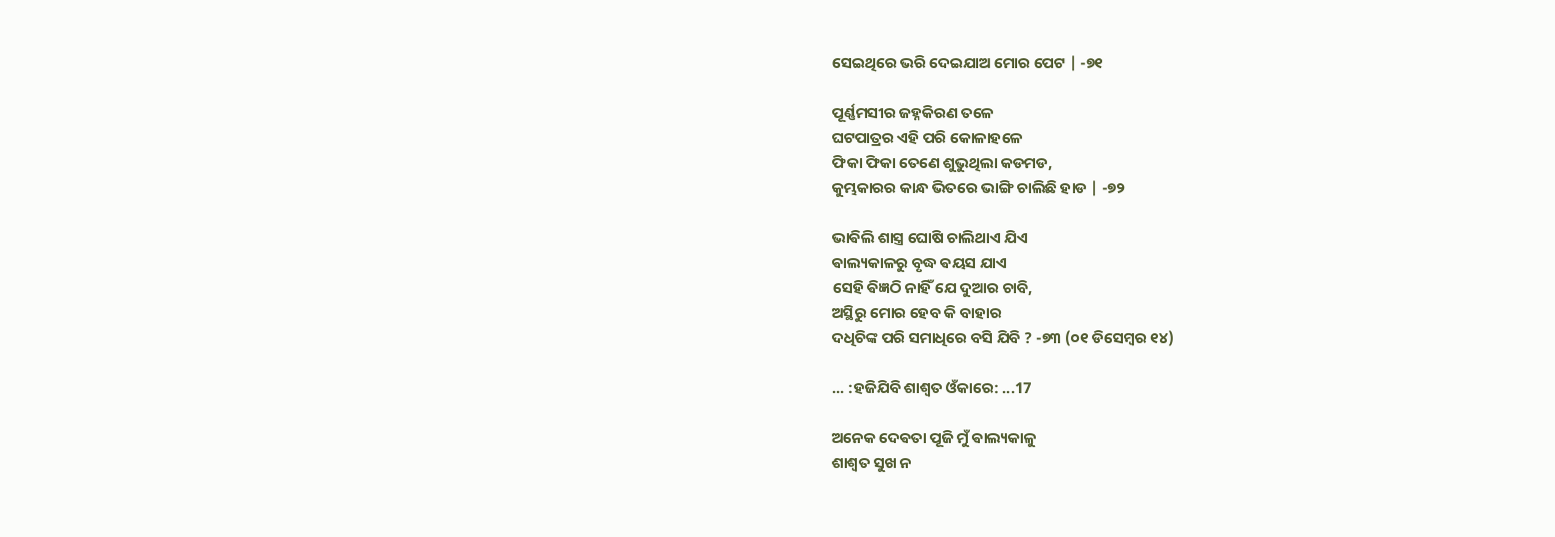ସେଇଥିରେ ଭରି ଦେଇଯାଅ ମୋର ପେଟ | -୭୧

ପୂର୍ଣ୍ଣମସୀର ଜହ୍ନକିରଣ ତଳେ
ଘଟପାତ୍ରର ଏହି ପରି କୋଳାହଳେ
ଫିକା ଫିକା ତେଣେ ଶୁଭୁଥିଲା କଡମଡ,
କୁମ୍ଭକାରର କାନ୍ଧ ଭିତରେ ଭାଙ୍ଗି ଚାଲିଛି ହାଡ | -୭୨

ଭାଵିଲି ଶାସ୍ତ୍ର ଘୋଷି ଚାଲିଥାଏ ଯିଏ
ଵାଲ୍ୟକାଳରୁ ବୃଦ୍ଧ ଵୟସ ଯାଏ
ସେହି ଵିଜ୍ଞଠି ନାହିଁ ଯେ ଦୁଆର ଚାବି,
ଅସ୍ଥିରୁ ମୋର ହେବ କି ବାହାର
ଦଧିଚିଙ୍କ ପରି ସମାଧିରେ ବସି ଯିବି ? -୭୩ (୦୧ ଡିସେମ୍ବର ୧୪)

... :ହଜିଯିବି ଶାଶ୍ଵତ ଓଁକାରେ: ...17

ଅନେକ ଦେଵତା ପୂଜି ମୁଁ ଵାଲ୍ୟକାଳୁ
ଶାଶ୍ଵତ ସୁଖ ନ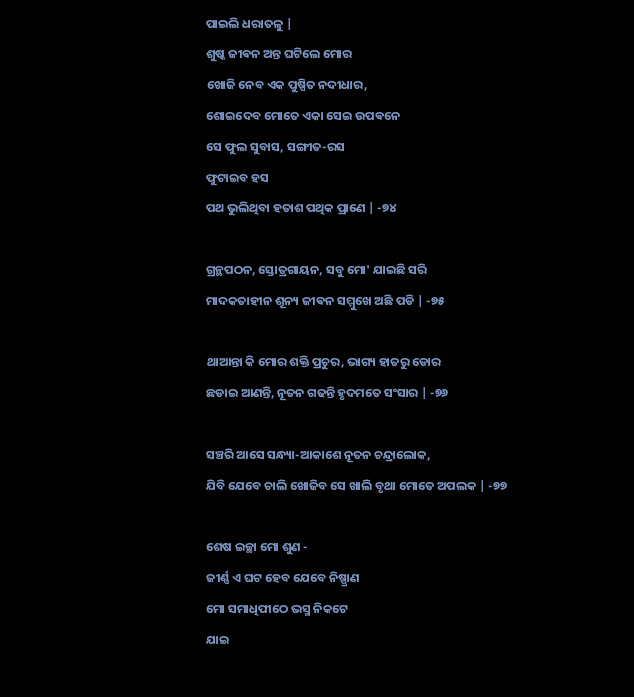ପାଇଲି ଧରାତଳୁ |
ଶୁଷ୍କ ଜୀଵନ ଅନ୍ତ ଘଟିଲେ ମୋର
ଖୋଜି ନେବ ଏକ ପୁଷ୍ପିତ ନଦୀଧାର,
ଶୋଇଦେବ ମୋତେ ଏକା ସେଇ ଉପଵନେ
ସେ ଫୁଲ ସୁବାସ, ସଙ୍ଗୀତ-ରସ
ଫୁଟାଇବ ହସ
ପଥ ଭୁଲିଥିବା ହତାଶ ପଥିକ ପ୍ରାଣେ | -୭୪

ଗ୍ରନ୍ଥପଠନ, ସ୍ତୋତ୍ରଗାୟନ, ସବୁ ମୋ' ଯାଇଛି ସରି
ମାଦକତାହୀନ ଶୂନ୍ୟ ଜୀଵନ ସମ୍ମୁଖେ ଅଛି ପଡି | -୭୫

ଥାଆନ୍ତା କି ମୋର ଶକ୍ତି ପ୍ରଚୁର, ଭାଗ୍ୟ ହାତରୁ ଡୋର
ଛଡାଇ ଆଣନ୍ତି, ନୂତନ ଗଢନ୍ତି ହୃଦମତେ ସଂସାର | -୭୬

ସଞ୍ଚରି ଆସେ ସନ୍ଧ୍ୟା-ଆକାଶେ ନୂତନ ଚନ୍ଦ୍ରାଲୋକ,
ଯିବି ଯେବେ ଚାଲି ଖୋଜିବ ସେ ଖାଲି ବୃଥା ମୋତେ ଅପଲକ | -୭୭

ଶେଷ ଇଚ୍ଛା ମୋ ଶୁଣ -
ଜୀର୍ଣ୍ଣ ଏ ଘଟ ହେବ ଯେବେ ନିଷ୍ପ୍ରାଣ
ମୋ ସମାଧିପୀଠେ ଭସ୍ମ ନିକଟେ
ଯାଇ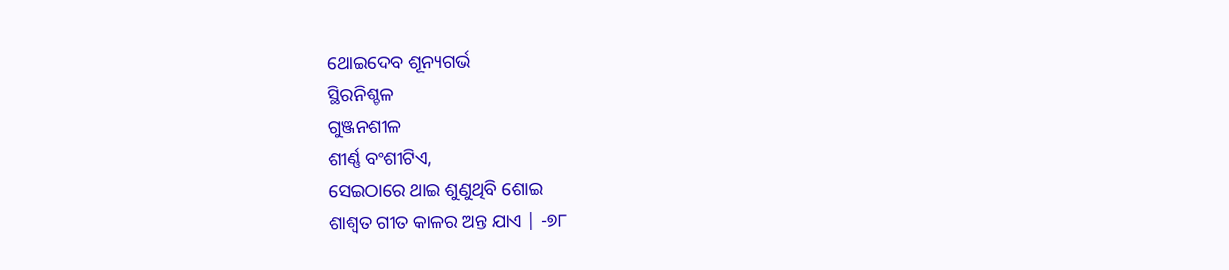ଥୋଇଦେବ ଶୂନ୍ୟଗର୍ଭ
ସ୍ଥିରନିଶ୍ଚଳ
ଗୁଞ୍ଜନଶୀଳ
ଶୀର୍ଣ୍ଣ ବଂଶୀଟିଏ,
ସେଇଠାରେ ଥାଇ ଶୁଣୁଥିବି ଶୋଇ
ଶାଶ୍ଵତ ଗୀତ କାଳର ଅନ୍ତ ଯାଏ | -୭୮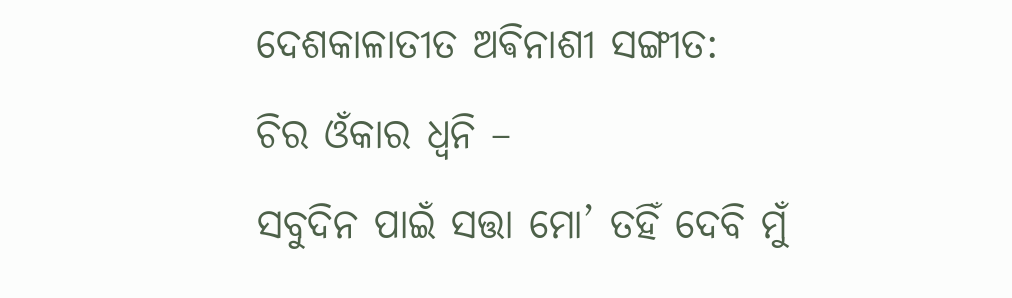ଦେଶକାଳାତୀତ ଅଵିନାଶୀ ସଙ୍ଗୀତ:
ଚିର ଓଁକାର ଧ୍ଵନି –
ସବୁଦିନ ପାଇଁ ସତ୍ତା ମୋ’ ତହିଁ ଦେବି ମୁଁ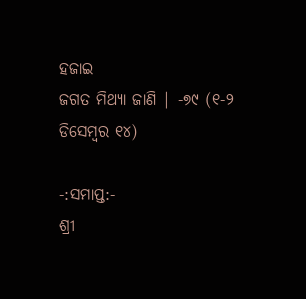ହଜାଇ
ଜଗତ ମିଥ୍ୟା ଜାଣି | -୭୯ (୧-୨ ଡିସେମ୍ବର ୧୪)

-:ସମାପ୍ତ:-
ଶ୍ରୀ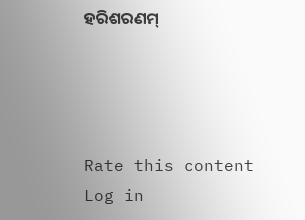ହରିଶରଣମ୍




Rate this content
Log in